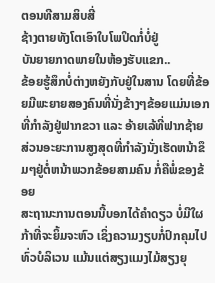ຕອນທີສາມສິບສີ່
ຊ້າງຕາຍທັງໂຕເອົາໃບໂພປິດກໍ່ບໍ່ຢູ່
ບັນຍາຍກາດພາຍໃນຫ້ອງຮັບແຂກ..
ຂ້ອຍຮູ້ສຶກບໍ່ຕ່າງຫຍັງກັບຢູ່ໃນສານ ໂດຍທີ່ຂ້ອຍມີພະຍາຍສອງຄົນທີ່ນັ່ງຂ້າງໆຂ້ອຍແມ່ນເອກ ທີ່ກຳລັງຢູ່ຟາກຂວາ ແລະ ອ້າຍເລ້ທີ່ຟາກຊ້າຍ ສ່ວນອະຍະການສູງສຸດທີ່ກຳລັງນັ່ງເຮັດຫນ້າຂຶມໆຢູ່ຕໍ່ຫນ້າພວກຂ້ອຍສາມຄົນ ກໍ່ຄືພໍ່ຂອງຂ້ອຍ
ສະຖານະການຕອນນີ້ບອກໄດ້ຄຳດຽວ ບໍ່ມີໃຜກ້າທີ່ຈະຍິ້ມຈະຫົວ ເຊິ່ງຄວາມງຽບກໍ່ປົກຄຸມໄປທົ່ວບໍລິເວນ ແມ້ນແຕ່ສຽງແມງໄມ້ສຽງຍຸ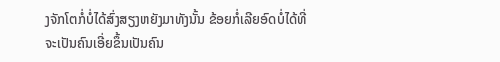ງຈັກໂຕກໍ່ບໍ່ໄດ້ສົ່ງສຽງຫຍັງມາທັງນັ້ນ ຂ້ອຍກໍ່ເລີຍອົດບໍ່ໄດ້ທີ່ຈະເປັນຄົນເອີ່ຍຂຶ້ນເປັນຄົນ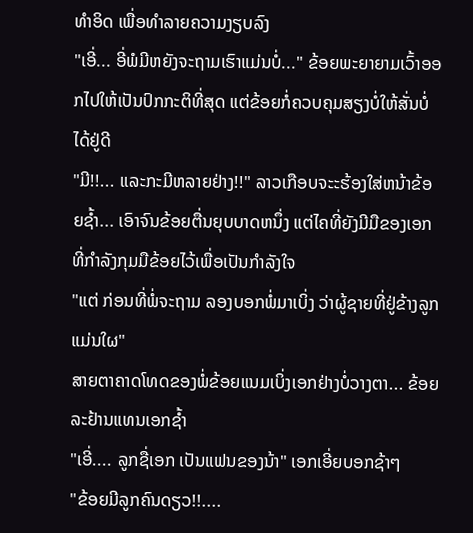ທຳອິດ ເພື່ອທຳລາຍຄວາມງຽບລົງ
"ເອີ່... ອີ່ພໍມີຫຍັງຈະຖາມເຮົາແມ່ນບໍ່..." ຂ້ອຍພະຍາຍາມເວົ້າອອກໄປໃຫ້ເປັນປົກກະຕິທີ່ສຸດ ແຕ່ຂ້ອຍກໍ່ຄວບຄຸມສຽງບໍ່ໃຫ້ສັ່ນບໍ່ໄດ້ຢູ່ດີ
"ມີ!!... ແລະກະມີຫລາຍຢ່າງ!!" ລາວເກືອບຈະະຮ້ອງໃສ່ຫນ້າຂ້ອຍຊ້ຳ... ເອົາຈົນຂ້ອຍຕື່ນຍຸບບາດຫນຶ່ງ ແຕ່ໄຄທີ່ຍັງມີມືຂອງເອກທີ່ກຳລັງກຸມມືຂ້ອຍໄວ້ເພື່ອເປັນກຳລັງໃຈ
"ແຕ່ ກ່ອນທີ່ພໍ່ຈະຖາມ ລອງບອກພໍ່ມາເບິ່ງ ວ່າຜູ້ຊາຍທີ່ຢູ່ຂ້າງລູກແມ່ນໃຜ"
ສາຍຕາຄາດໂທດຂອງພໍ່ຂ້ອຍແນມເບິ່ງເອກຢ່າງບໍ່ວາງຕາ... ຂ້ອຍລະຢ້ານແທນເອກຊ້ຳ
"ເອີ່.... ລູກຊື່ເອກ ເປັນແຟນຂອງນ້າ" ເອກເອີ່ຍບອກຊ້າໆ
"ຂ້ອຍມີລູກຄົນດຽວ!!....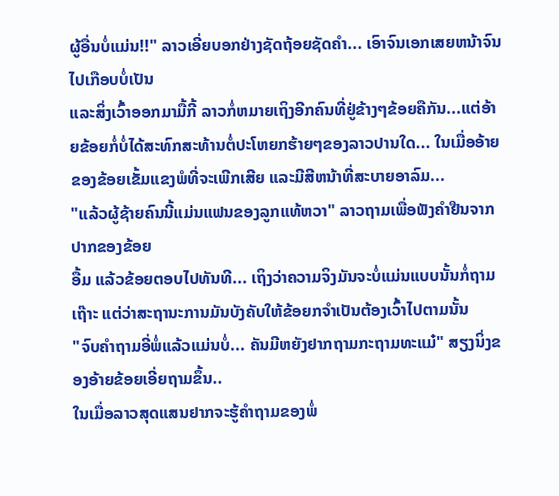ຜູ້ອື່ນບໍ່ແມ່ນ!!" ລາວເອີ່ຍບອກຢ່າງຊັດຖ້ອຍຊັດຄຳ... ເອົາຈົນເອກເສຍຫນ້າຈົນໄປເກືອບບໍ່ເປັນ
ແລະສິ່ງເວົ້າອອກມາມື້ກີ້ ລາວກໍ່ຫມາຍເຖິງອີກຄົນທີ່ຢູ່ຂ້າງໆຂ້ອຍຄືກັນ...ແຕ່ອ້າຍຂ້ອຍກໍ່ບໍ່ໄດ້ສະທົກສະທ້ານຕໍ່ປະໂຫຍກຮ້າຍໆຂອງລາວປານໃດ... ໃນເມື່ອອ້າຍຂອງຂ້ອຍເຂັ້ມແຂງພໍທີ່ຈະເພີກເສີຍ ແລະມີສີຫນ້າທີ່ສະບາຍອາລົມ...
"ແລ້ວຜູ້ຊ້າຍຄົນນີ້ແມ່ນແຟນຂອງລູກແທ້ຫວາ" ລາວຖາມເພື່ອຟັງຄຳຢືນຈາກປາກຂອງຂ້ອຍ
ອື້ມ ແລ້ວຂ້ອຍຕອບໄປທັນທີ... ເຖິງວ່າຄວາມຈິງມັນຈະບໍ່ແມ່ນແບບນັ້ນກໍ່ຖາມເຖ໊າະ ແຕ່ວ່າສະຖານະການມັນບັງຄັບໃຫ້ຂ້ອຍກຈຳເປັນຕ້ອງເວົ້າໄປຕາມນັ້ນ
"ຈົບຄຳຖາມອີ່ພໍ່ແລ້ວແມ່ນບໍ່... ຄັນມີຫຍັງຢາກຖາມກະຖາມທະແມ໋" ສຽງນິ່ງຂອງອ້າຍຂ້ອຍເອີ່ຍຖາມຂຶ້ນ..
ໃນເມື່ອລາວສຸດແສນຢາກຈະຮູ້ຄຳຖາມຂອງພໍ່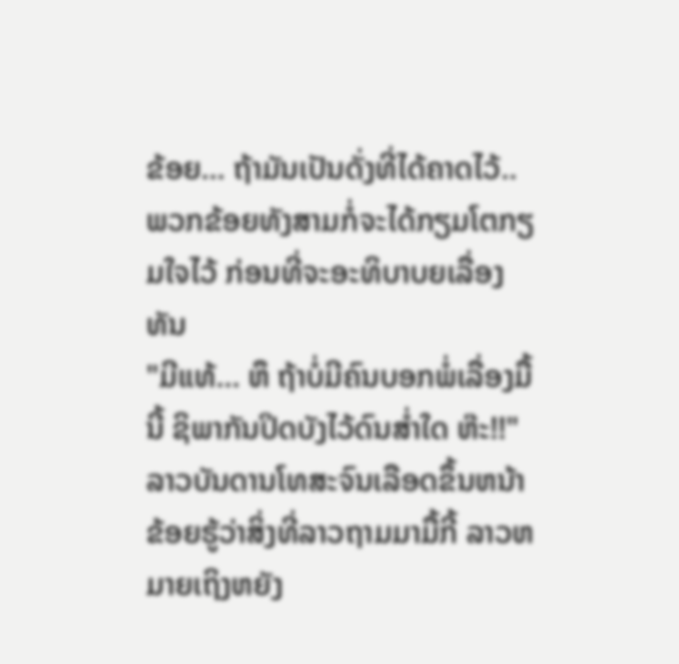ຂ້ອຍ... ຖ້າມັນເປັນດັ່ງທີ່ໄດ້ຄາດໄວ້.. ພວກຂ້ອຍທັງສາມກໍ່ຈະໄດ້ກຽມໂຕກຽມໃຈໄວ້ ກ່ອນທີ່ຈະອະທິບາບຍເລື່ອງທັນ
"ມີແທ້... ຫຶ ຖ້າບໍ່ມີຄົນບອກພໍ່ເລື່ອງມື້ນີ້ ຊິພາກັນປິດບັງໄວ້ດົນສ່ຳໃດ ຫ໊ະ!!" ລາວບັນດານໂທສະຈົນເລືອດຂຶ້ນຫນ້າ ຂ້ອຍຮູ້ວ່າສິ່ງທີ່ລາວຖາມມາມື້ກີ້ ລາວຫມາຍເຖິງຫຍັງ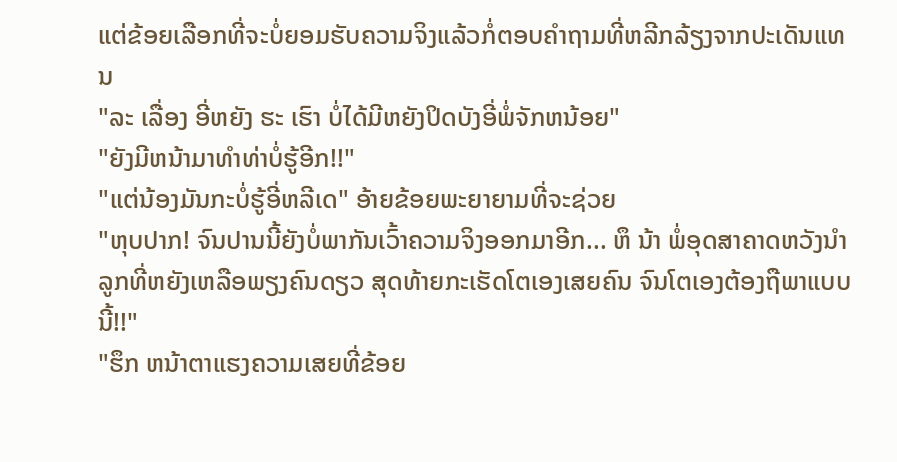ແຕ່ຂ້ອຍເລືອກທີ່ຈະບໍ່ຍອມຮັບຄວາມຈິງແລ້ວກໍ່ຕອບຄຳຖາມທີ່ຫລີກລ້ຽງຈາກປະເດັນແທນ
"ລະ ເລື່ອງ ອີ່ຫຍັງ ຮະ ເຮົາ ບໍ່ໄດ້ມີຫຍັງປິດບັງອີ່ພໍ່ຈັກຫນ້ອຍ"
"ຍັງມີຫນ້າມາທຳທ່າບໍ່ຮູ້ອີກ!!"
"ແຕ່ນ້ອງມັນກະບໍ່ຮູ້ອີ່ຫລີເດ" ອ້າຍຂ້ອຍພະຍາຍາມທີ່ຈະຊ່ວຍ
"ຫຸບປາກ! ຈົນປານນີ້ຍັງບໍ່ພາກັນເວົ້າຄວາມຈິງອອກມາອີກ... ຫຶ ນ້າ ພໍ່ອຸດສາຄາດຫວັງນຳລູກທີ່ຫຍັງເຫລືອພຽງຄົນດຽວ ສຸດທ້າຍກະເຮັດໂຕເອງເສຍຄົນ ຈົນໂຕເອງຕ້ອງຖືພາແບບນີ້!!"
"ຮຶກ ຫນ້າຕາແຮງຄວາມເສຍທີ່ຂ້ອຍ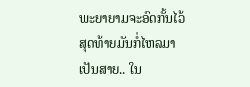ພະຍາຍາມຈະອົດກັ້ນໄວ້ ສຸດທ້າຍມັນກໍ່ໄຫລມາເປັນສາຍ.. ໃນ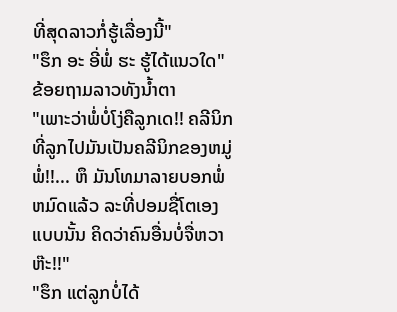ທີ່ສຸດລາວກໍ່ຮູ້ເລື່ອງນີ້"
"ຮຶກ ອະ ອີ່ພໍ່ ຮະ ຮູ້ໄດ້ແນວໃດ" ຂ້ອຍຖາມລາວທັງນ້ຳຕາ
"ເພາະວ່າພໍ່ບໍ່ໂງ່ຄືລູກເດ!! ຄລີນິກທີ່ລູກໄປມັນເປັນຄລີນິກຂອງຫມູ່ພໍ່!!... ຫຶ ມັນໂທມາລາຍບອກພໍ່ຫມົດແລ້ວ ລະທີ່ປອມຊື່ໂຕເອງແບບນັ້ນ ຄິດວ່າຄົນອື່ນບໍ່ຈື່ຫວາ ຫ໊ະ!!"
"ຮຶກ ແຕ່ລູກບໍ່ໄດ້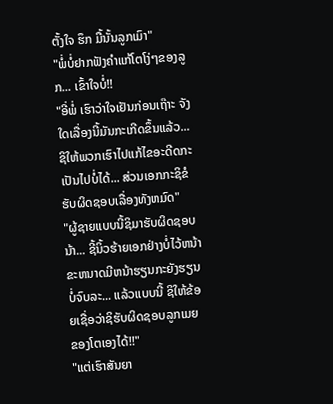ຕັ້ງໃຈ ຮຶກ ມື້ນັ້ນລູກເມົາ"
"ພໍ່ບໍ່ຢາກຟັງຄຳແກ້ໂຕໂງ່ໆຂອງລູກ... ເຂົ້າໃຈບໍ່!!
"ອີ່ພໍ່ ເຮົາວ່າໃຈເຢັນກ່ອນເຖ໊າະ ຈັງໃດເລື່ອງນີ້ມັນກະເກີດຂຶ້ນແລ້ວ... ຊິໃຫ້ພວກເຮົາໄປແກ້ໄຂອະດີດກະເປັນໄປບໍ່ໄດ້... ສ່ວນເອກກະຊິຂໍຮັບຜິດຊອບເລື່ອງທັງຫມົດ"
"ຜູ້ຊາຍແບບນີ້ຊິມາຮັບຜິດຊອບນ້າ... ຊີ້ນິ້ວຮ້າຍເອກຢ່າງບໍ່ໄວ້ຫນ້າ ຂະຫນາດມີຫນ້າຮຽນກະຍັງຮຽນບໍ່ຈົບລະ... ແລ້ວແບບນີ້ ຊິໃຫ້ຂ້ອຍເຊື່ອວ່າຊິຮັບຜິດຊອບລູກເມຍຂອງໂຕເອງໄດ້!!"
"ແຕ່ເຮົາສັນຍາ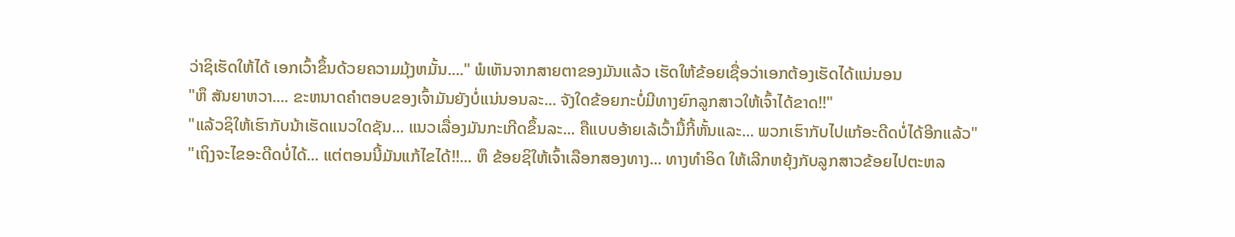ວ່າຊິເຮັດໃຫ້ໄດ້ ເອກເວົ້າຂຶ້ນດ້ວຍຄວາມມຸ້ງຫມັ້ນ...." ພໍເຫັນຈາກສາຍຕາຂອງມັນແລ້ວ ເຮັດໃຫ້ຂ້ອຍເຊື່ອວ່າເອກຕ້ອງເຮັດໄດ້ແນ່ນອນ
"ຫຶ ສັນຍາຫວາ.... ຂະຫນາດຄຳຕອບຂອງເຈົ້າມັນຍັງບໍ່ແນ່ນອນລະ... ຈັງໃດຂ້ອຍກະບໍ່ມີທາງຍົກລູກສາວໃຫ້ເຈົ້າໄດ້ຂາດ!!"
"ແລ້ວຊິໃຫ້ເຮົາກັບນ້າເຮັດແນວໃດຊັນ... ແນວເລື່ອງມັນກະເກີດຂຶ້ນລະ... ຄືແບບອ້າຍເລ້ເວົ້າມື້ກີ້ຫັ້ນແລະ... ພວກເຮົາກັບໄປແກ້ອະດີດບໍ່ໄດ້ອີກແລ້ວ"
"ເຖິງຈະໄຂອະດີດບໍ່ໄດ້... ແຕ່ຕອນນີ້ມັນແກ້ໄຂໄດ້!!... ຫຶ ຂ້ອຍຊິໃຫ້ເຈົ້າເລືອກສອງທາງ... ທາງທຳອິດ ໃຫ້ເລີກຫຍຸ້ງກັບລູກສາວຂ້ອຍໄປຕະຫລ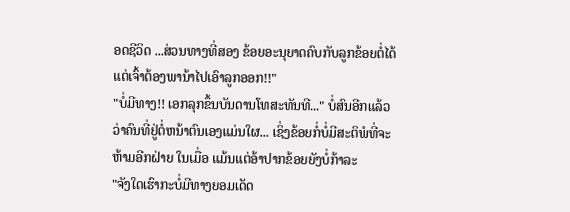ອດຊີວິດ ...ສ່ວນທາງທີ່ສອງ ຂ້ອຍອະນຸຍາດຄົບກັບລູກຂ້ອຍຕໍ່ໄດ້ ແຕ່ເຈົ້າຕ້ອງພານ້າໄປເອົາລູກອອກ!!"
"ບໍ່ມີທາງ!! ເອກລຸກຂຶ້ນບັນດານໂທສະທັນທີ..." ບໍ່ສົນອີກແລ້ວວ່າຄົນທີ່ຢູ່ຕໍ່ຫນ້າຕົນເອງແມ່ນໃຜ... ເຊິ່ງຂ້ອຍກໍ່ບໍ່ມີສະຕິພໍທີ່ຈະຫ້າມອີກຝ່າຍ ໃນເມື່ອ ແມ້ນແຕ່ອ້າປາກຂ້ອຍຍັງບໍ່ກ້າລະ
"ຈັງໃດເຮົາກະບໍ່ມີທາງຍອມເດັດ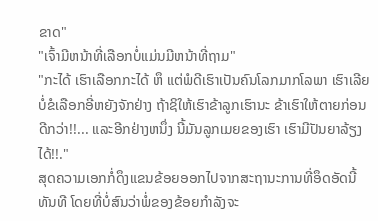ຂາດ"
"ເຈົ້າມີຫນ້າທີ່ເລືອກບໍ່ແມ່ນມີຫນ້າທີ່ຖາມ"
"ກະໄດ້ ເຮົາເລືອກກະໄດ້ ຫຶ ແຕ່ພໍດີເຮົາເປັນຄົນໂລກມາກໂລພາ ເຮົາເລີຍບໍ່ຂໍເລືອກອີ່ຫຍັງຈັກຢ່າງ ຖ້າຊິໃຫ້ເຮົາຂ້າລູກເຮົານະ ຂ້າເຮົາໃຫ້ຕາຍກ່ອນດີກວ່າ!!... ແລະອີກຢ່າງຫນຶ່ງ ນີ້ມັນລູກເມຍຂອງເຮົາ ເຮົາມີປັນຍາລ້ຽງໄດ້!!."
ສຸດຄວາມເອກກໍ່ດຶງແຂນຂ້ອຍອອກໄປຈາກສະຖານະການທີ່ອຶດອັດນີ້ທັນທີ ໂດຍທີ່ບໍ່ສົນວ່າພໍ່ຂອງຂ້ອຍກຳລັງຈະ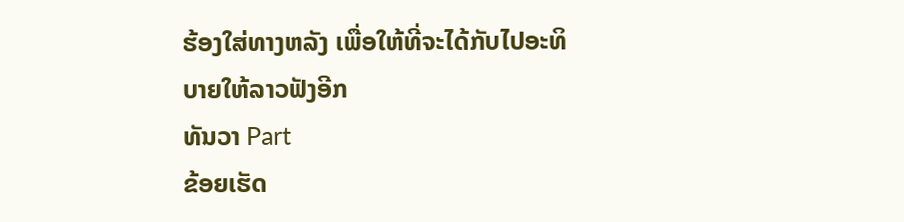ຮ້ອງໃສ່ທາງຫລັງ ເພື່ອໃຫ້ທີ່ຈະໄດ້ກັບໄປອະທິບາຍໃຫ້ລາວຟັງອີກ
ທັນວາ Part
ຂ້ອຍເຮັດ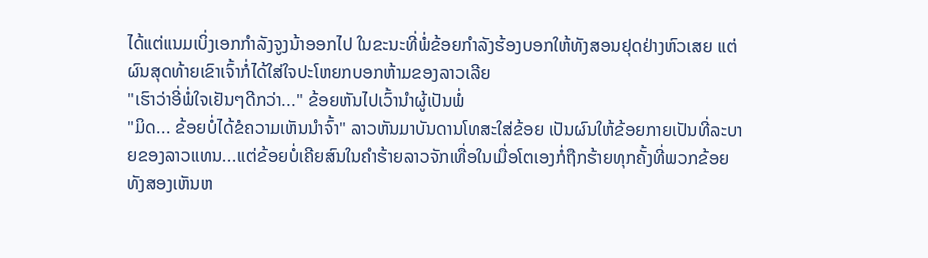ໄດ້ແຕ່ແນມເບິ່ງເອກກຳລັງຈູງນ້າອອກໄປ ໃນຂະນະທີ່ພໍ່ຂ້ອຍກຳລັງຮ້ອງບອກໃຫ້ທັງສອນຢຸດຢ່າງຫົວເສຍ ແຕ່ຜົນສຸດທ້າຍເຂົາເຈົ້າກໍ່ໄດ້ໃສ່ໃຈປະໂຫຍກບອກຫ້າມຂອງລາວເລີຍ
"ເຮົາວ່າອີ່ພໍ່ໃຈເຢັນໆດີກວ່າ..." ຂ້ອຍຫັນໄປເວົ້ານຳຜູ້ເປັນພໍ່
"ມິດ... ຂ້ອຍບໍ່ໄດ້ຂໍຄວາມເຫັນນຳຈົ້າ" ລາວຫັນມາບັນດານໂທສະໃສ່ຂ້ອຍ ເປັນຜົນໃຫ້ຂ້ອຍກາຍເປັນທີ່ລະບາຍຂອງລາວແທນ...ແຕ່ຂ້ອຍບໍ່ເຄີຍສົນໃນຄຳຮ້າຍລາວຈັກເທື່ອໃນເມື່ອໂຕເອງກໍ່ຖືກຮ້າຍທຸກຄັ້ງທີ່ພວກຂ້ອຍທັງສອງເຫັນຫ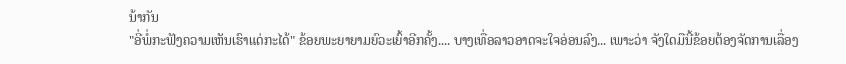ນ້າກັນ
"ອີ່ພໍ່ກະຟັງຄວາມເຫັນເຮົາແດ່ກະໄດ້" ຂ້ອຍພະຍາຍາມຍົວະເຍົ້າອີກຄັ້ງ.... ບາງເທື່ອລາວອາດຈະໃຈອ່ອນລົງ... ເພາະວ່າ ຈັງໃດມືນີ້ຂ້ອຍຕ້ອງຈັດການເລື່ອງ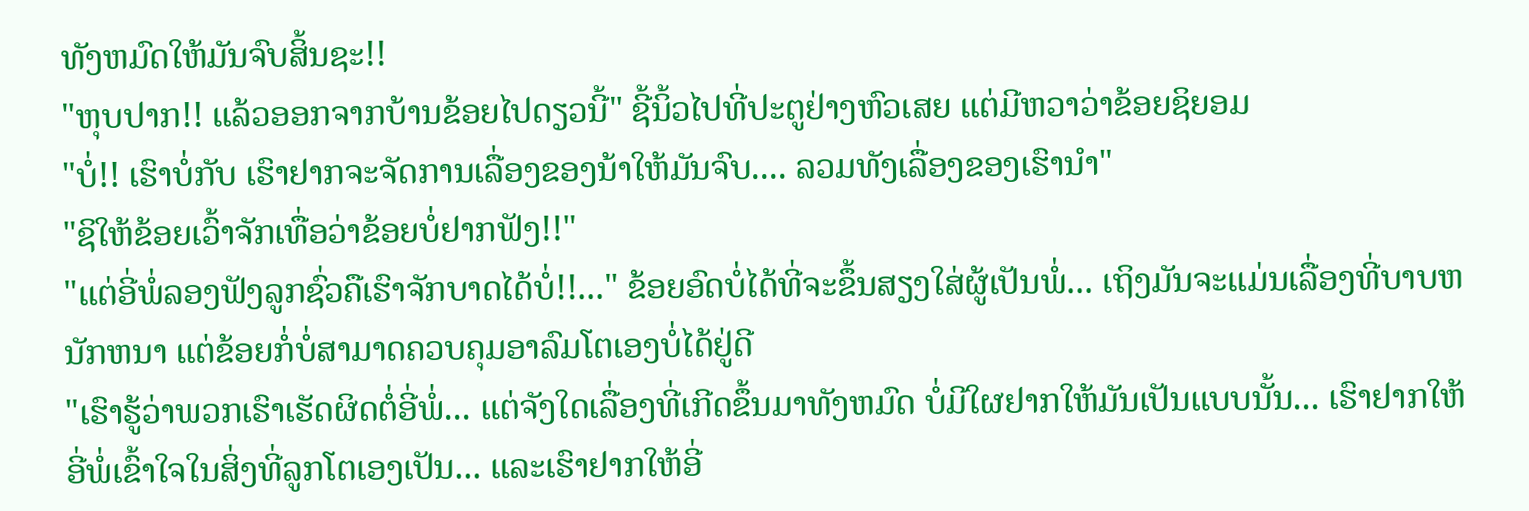ທັງຫມົດໃຫ້ມັນຈົບສິ້ນຊະ!!
"ຫຸບປາກ!! ແລ້ວອອກຈາກບ້ານຂ້ອຍໄປດຽວນີ້" ຊີ້ນິ້ວໄປທີ່ປະຕູຢ່າງຫົວເສຍ ແຕ່ມີຫວາວ່າຂ້ອຍຊິຍອມ
"ບໍ່!! ເຮົາບໍ່ກັບ ເຮົາຢາກຈະຈັດການເລື່ອງຂອງນ້າໃຫ້ມັນຈົບ.... ລວມທັງເລື່ອງຂອງເຮົານຳ"
"ຊິໃຫ້ຂ້ອຍເວົ້າຈັກເທື່ອວ່າຂ້ອຍບໍ່ຢາກຟັງ!!"
"ແຕ່ອີ່ພໍ່ລອງຟັງລູກຊົ່ວຄືເຮົາຈັກບາດໄດ້ບໍ່!!..." ຂ້ອຍອົດບໍ່ໄດ້ທີ່ຈະຂຶ້ນສຽງໃສ່ຜູ້ເປັນພໍ່... ເຖິງມັນຈະແມ່ນເລື່ອງທີ່ບາບຫນັກຫນາ ແຕ່ຂ້ອຍກໍ່ບໍ່ສາມາດຄວບຄຸມອາລົມໂຕເອງບໍ່ໄດ້ຢູ່ດີ
"ເຮົາຮູ້ວ່າພວກເຮົາເຮັດຜິດຕໍ່ອີ່ພໍ່... ແຕ່ຈັງໃດເລື່ອງທີ່ເກີດຂຶ້ນມາທັງຫມົດ ບໍ່ມີໃຜຢາກໃຫ້ມັນເປັນແບບນັ້ນ... ເຮົາຢາກໃຫ້ອີ່ພໍ່ເຂົ້າໃຈໃນສິ່ງທີ່ລູກໂຕເອງເປັນ... ແລະເຮົາຢາກໃຫ້ອີ່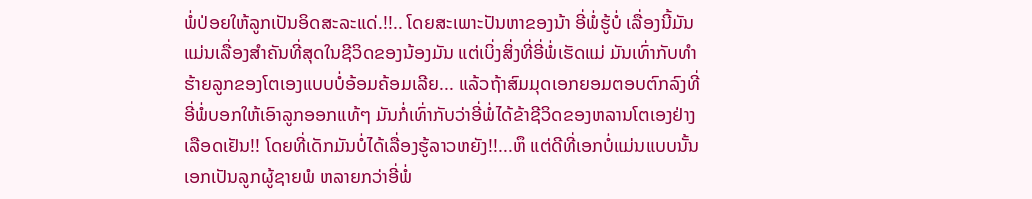ພໍ່ປ່ອຍໃຫ້ລູກເປັນອິດສະລະແດ່.!!.. ໂດຍສະເພາະປັນຫາຂອງນ້າ ອີ່ພໍ່ຮູ້ບໍ່ ເລື່ອງນີ້ມັນແມ່ນເລື່ອງສຳຄັນທີ່ສຸດໃນຊີວິດຂອງນ້ອງມັນ ແຕ່ເບິ່ງສິ່ງທີ່ອີ່ພໍ່ເຮັດແມ່ ມັນເທົ່າກັບທຳຮ້າຍລູກຂອງໂຕເອງແບບບໍ່ອ້ອມຄ້ອມເລີຍ... ແລ້ວຖ້າສົມມຸດເອກຍອມຕອບຕົກລົງທີ່ອີ່ພໍ່ບອກໃຫ້ເອົາລູກອອກແທ້ໆ ມັນກໍ່ເທົ່າກັບວ່າອີ່ພໍ່ໄດ້ຂ້າຊີວິດຂອງຫລານໂຕເອງຢ່າງເລືອດເຢັນ!! ໂດຍທີ່ເດັກມັນບໍ່ໄດ້ເລື່ອງຮູ້ລາວຫຍັງ!!...ຫຶ ແຕ່ດີທີ່ເອກບໍ່ແມ່ນແບບນັ້ນ ເອກເປັນລູກຜູ້ຊາຍພໍ ຫລາຍກວ່າອີ່ພໍ່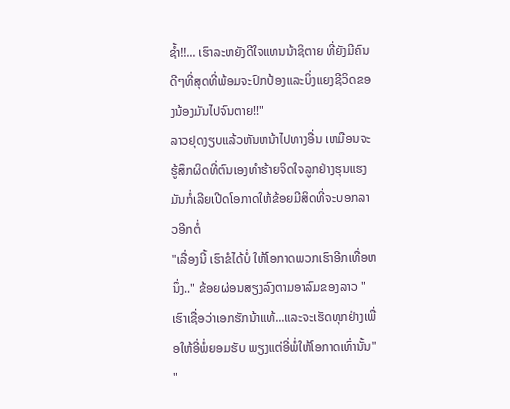ຊ້ຳ!!... ເຮົາລະຫຍັງດີໃຈແທນນ້າຊິຕາຍ ທີ່ຍັງມີຄົນດີໆທີ່ສຸດທີ່ພ້ອມຈະປົກປ້ອງແລະບິ່ງແຍງຊີວິດຂອງນ້ອງມັນໄປຈົນຕາຍ!!"
ລາວຢຸດງຽບແລ້ວຫັນຫນ້າໄປທາງອື່ນ ເຫມືອນຈະຮູ້ສຶກຜິດທີ່ຕົນເອງທຳຮ້າຍຈິດໃຈລູກຢ່າງຮຸນແຮງ ມັນກໍ່ເລີຍເປີດໂອກາດໃຫ້ຂ້ອຍມີສິດທີ່ຈະບອກລາວອີກຕໍ່
"ເລື່ອງນີ້ ເຮົາຂໍໄດ້ບໍ່ ໃຫ້ໂອກາດພວກເຮົາອີກເທື່ອຫນຶ່ງ.." ຂ້ອຍຜ່ອນສຽງລົງຕາມອາລົມຂອງລາວ "ເຮົາເຊື່ອວ່າເອກຮັກນ້າແທ້...ແລະຈະເຮັດທຸກຢ່າງເພື່ອໃຫ້ອີ່ພໍ່ຍອມຮັບ ພຽງແຕ່ອີ່ພໍ່ໃຫ້ໂອກາດເທົ່ານັ້ນ"
"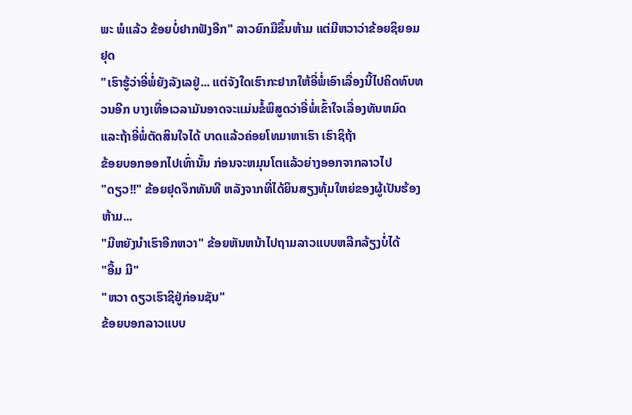ພະ ພໍແລ້ວ ຂ້ອຍບໍ່ຢາກຟັງອີກ" ລາວຍົກມືຂຶ້ນຫ້າມ ແຕ່ມີຫວາວ່າຂ້ອຍຊິຍອມຢຸດ
"ເຮົາຮູ້ວ່າອີ່ພໍ່ຍັງລັງເລຢູ່... ແຕ່ຈັງໃດເຮົາກະຢາກໃຫ້ອີ່ພໍ່ເອົາເລື່ອງນີ້ໄປຄິດທົບທວນອີກ ບາງເທື່ອເວລາມັນອາດຈະແມ່ນຂໍ້ພິສູດວ່າອີ່ພໍ່ເຂົ້າໃຈເລື່ອງທັນຫມົດ ແລະຖ້າອີ່ພໍ່ຕັດສິນໃຈໄດ້ ບາດແລ້ວຄ່ອຍໂທມາຫາເຮົາ ເຮົາຊິຖ້າ
ຂ້ອຍບອກອອກໄປເທົ່ານັ້ນ ກ່ອນຈະຫມຸນໂຕແລ້ວຍ່າງອອກຈາກລາວໄປ
"ດຽວ!!" ຂ້ອຍຢຸດຈຶກທັນທີ ຫລັງຈາກທີ່ໄດ້ຍິນສຽງທຸ້ມໃຫຍ່ຂອງຜູ້ເປັນຮ້ອງຫ້າມ...
"ມີຫຍັງນຳເຮົາອີກຫວາ" ຂ້ອຍຫັນຫນ້າໄປຖາມລາວແບບຫລີກລ້ຽງບໍ່ໄດ້
"ອື້ມ ມີ"
"ຫວາ ດຽວເຮົາຊິຢູ່ກ່ອນຊັນ"
ຂ້ອຍບອກລາວແບບ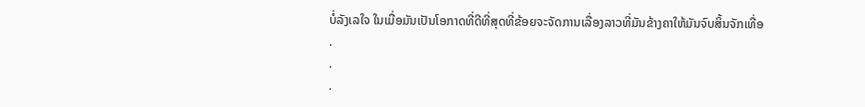ບໍ່ລັງເລໃຈ ໃນເມື່ອມັນເປັນໂອກາດທີ່ດີທີ່ສຸດທີ່ຂ້ອຍຈະຈັດການເລື່ອງລາວທີ່ມັນຂ້າງຄາໃຫ້ມັນຈົບສິ້ນຈັກເທື່ອ
.
.
.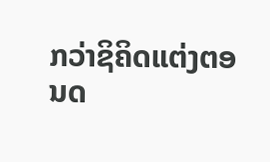ກວ່າຊິຄິດແຕ່ງຕອນດ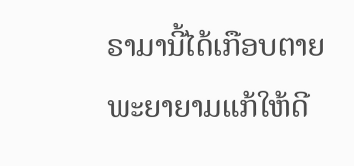ຣາມານີ້ໄດ້ເກືອບຕາຍ
ພະຍາຍາມແກ້ໃຫ້ດີ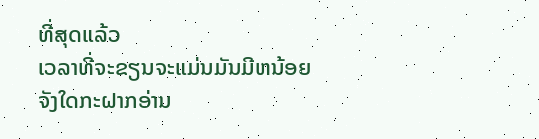ທີ່ສຸດແລ້ວ
ເວລາທີ່ຈະຂຽນຈະແມ່ນມັນມີຫນ້ອຍ
ຈັງໃດກະຝາກອ່ານ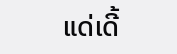ແດ່ເດີ້